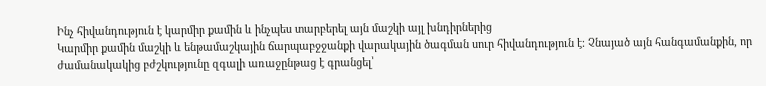Ինչ հիվանդություն է կարմիր քամին և ինչպես տարբերել այն մաշկի այլ խնդիրներից
Կարմիր քամին մաշկի և ենթամաշկային ճարպաբջջանքի վարակային ծագման սուր հիվանդություն է։ Չնայած այն հանգամանքին, որ ժամանակակից բժշկությունը զգալի առաջընթաց է գրանցել՝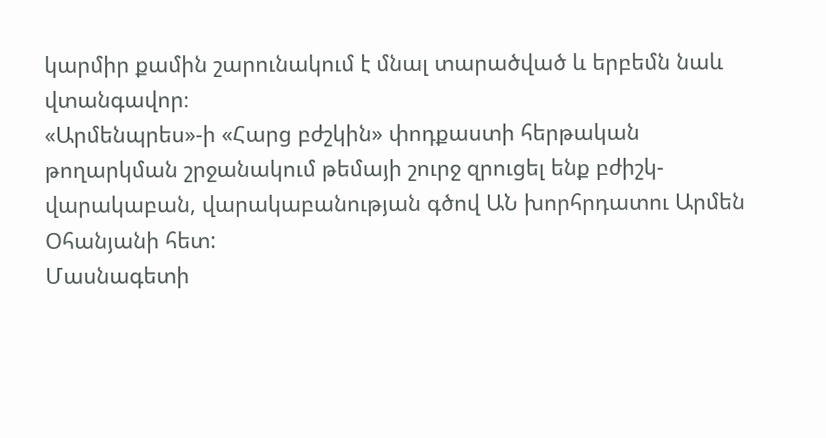կարմիր քամին շարունակում է մնալ տարածված և երբեմն նաև վտանգավոր։
«Արմենպրես»-ի «Հարց բժշկին» փոդքաստի հերթական թողարկման շրջանակում թեմայի շուրջ զրուցել ենք բժիշկ-վարակաբան, վարակաբանության գծով ԱՆ խորհրդատու Արմեն Օհանյանի հետ:
Մասնագետի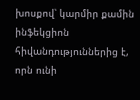խոսքով՝ կարմիր քամին ինֆեկցիոն հիվանդություններից է, որն ունի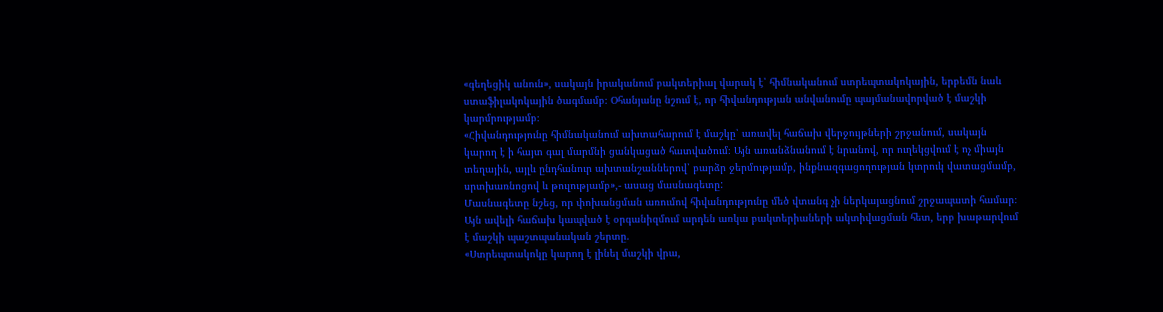«գեղեցիկ անուն», սակայն իրականում բակտերիալ վարակ է՝ հիմնականում ստրեպտակոկային, երբեմն նաև ստաֆիլակոկային ծագմամբ։ Օհանյանը նշում է, որ հիվանդության անվանումը պայմանավորված է մաշկի կարմրությամբ։
«Հիվանդությունը հիմնականում ախտահարում է մաշկը՝ առավել հաճախ վերջույթների շրջանում, սակայն կարող է ի հայտ գալ մարմնի ցանկացած հատվածում։ Այն առանձնանում է նրանով, որ ուղեկցվում է ոչ միայն տեղային, այլև ընդհանուր ախտանշաններով՝ բարձր ջերմությամբ, ինքնազգացողության կտրուկ վատացմամբ, սրտխառնոցով և թուլությամբ»,- ասաց մասնագետը:
Մասնագետը նշեց, որ փոխանցման առումով հիվանդությունը մեծ վտանգ չի ներկայացնում շրջապատի համար։ Այն ավելի հաճախ կապված է օրգանիզմում արդեն առկա բակտերիաների ակտիվացման հետ, երբ խաթարվում է մաշկի պաշտպանական շերտը.
«Ստրեպտակոկը կարող է լինել մաշկի վրա,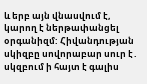և երբ այն վնասվում է, կարող է ներթափանցել օրգանիզմ: Հիվանդության սկիզբը սովորաբար սուր է․ սկզբում ի հայտ է գալիս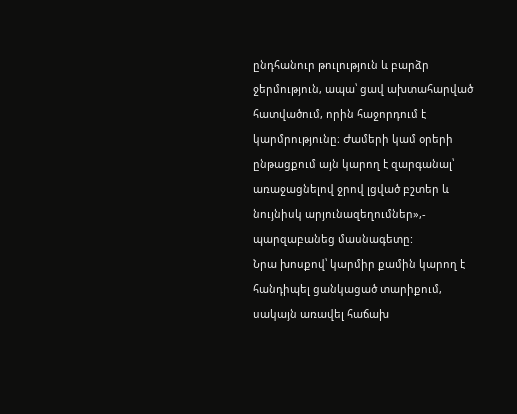ընդհանուր թուլություն և բարձր ջերմություն, ապա՝ ցավ ախտահարված հատվածում, որին հաջորդում է կարմրությունը։ Ժամերի կամ օրերի ընթացքում այն կարող է զարգանալ՝ առաջացնելով ջրով լցված բշտեր և նույնիսկ արյունազեղումներ»,- պարզաբանեց մասնագետը:
Նրա խոսքով՝ կարմիր քամին կարող է հանդիպել ցանկացած տարիքում, սակայն առավել հաճախ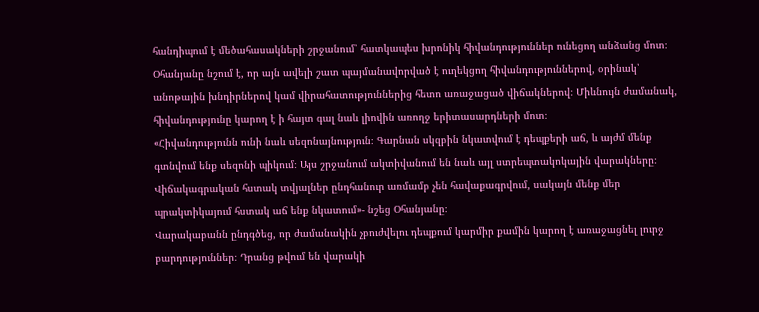հանդիպում է մեծահասակների շրջանում՝ հատկապես խրոնիկ հիվանդություններ ունեցող անձանց մոտ։ Օհանյանը նշում է, որ այն ավելի շատ պայմանավորված է ուղեկցող հիվանդություններով, օրինակ՝ անոթային խնդիրներով կամ վիրահատություններից հետո առաջացած վիճակներով։ Միևնույն ժամանակ, հիվանդությունը կարող է ի հայտ գալ նաև լիովին առողջ երիտասարդների մոտ։
«Հիվանդությունն ունի նաև սեզոնայնություն։ Գարնան սկզբին նկատվում է դեպքերի աճ, և այժմ մենք գտնվում ենք սեզոնի պիկում։ Այս շրջանում ակտիվանում են նաև այլ ստրեպտակոկային վարակները։ Վիճակագրական հստակ տվյալներ ընդհանուր առմամբ չեն հավաքագրվում, սակայն մենք մեր պրակտիկայում հստակ աճ ենք նկատում»- նշեց Օհանյանը։
Վարակաբանն ընդգծեց, որ ժամանակին չբուժվելու դեպքում կարմիր քամին կարող է առաջացնել լուրջ բարդություններ։ Դրանց թվում են վարակի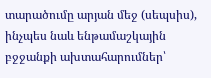տարածումը արյան մեջ (սեպսիս), ինչպես նաև ենթամաշկային բջջանքի ախտահարումներ՝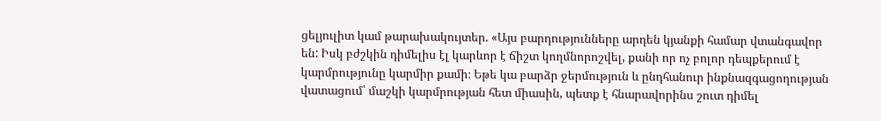ցելյուլիտ կամ թարախակույտեր. «Այս բարդությունները արդեն կյանքի համար վտանգավոր են: Իսկ բժշկին դիմելիս էլ կարևոր է ճիշտ կողմնորոշվել, քանի որ ոչ բոլոր դեպքերում է կարմրությունը կարմիր քամի։ Եթե կա բարձր ջերմություն և ընդհանուր ինքնազգացողության վատացում՝ մաշկի կարմրության հետ միասին, պետք է հնարավորինս շուտ դիմել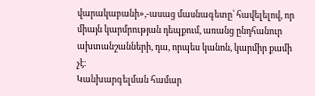վարակաբանի»,-ասաց մասնագետը՝ հավելելով, որ միայն կարմրության դեպքում, առանց ընդհանուր ախտանշանների, դա, որպես կանոն, կարմիր քամի չէ։
Կանխարգելման համար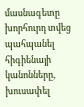մասնագետը խորհուրդ տվեց պահպանել հիգիենայի կանոնները, խուսափել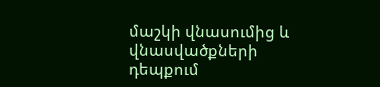մաշկի վնասումից և վնասվածքների դեպքում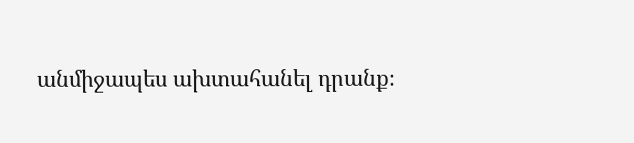անմիջապես ախտահանել դրանք։